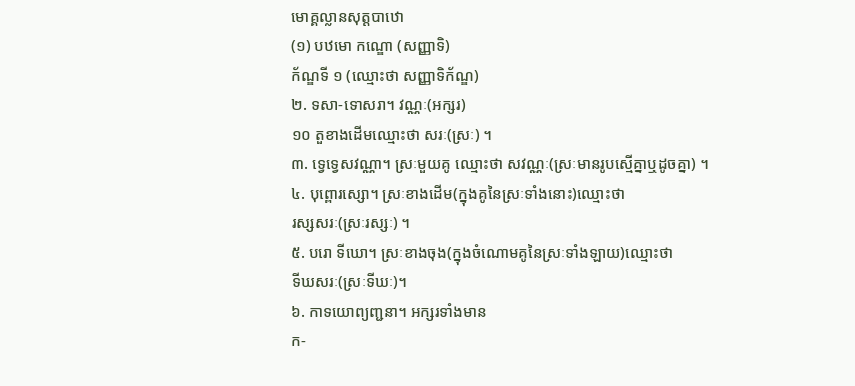មោគ្គល្លានសុត្តបាឋោ
(១) បឋមោ កណ្ឌោ (សញ្ញាទិ)
ក័ណ្ឌទី ១ (ឈ្មោះថា សញ្ញាទិក័ណ្ឌ)
២. ទសា-ទោសរា។ វណ្ណៈ(អក្សរ)
១០ តួខាងដើមឈ្មោះថា សរៈ(ស្រៈ) ។
៣. ទ្វេទ្វេសវណ្ណា។ ស្រៈមួយគូ ឈ្មោះថា សវណ្ណៈ(ស្រៈមានរូបស្មើគ្នាឬដូចគ្នា) ។
៤. បុព្ពោរស្សោ។ ស្រៈខាងដើម(ក្នុងគូនៃស្រៈទាំងនោះ)ឈ្មោះថា
រស្សសរៈ(ស្រៈរស្សៈ) ។
៥. បរោ ទីឃោ។ ស្រៈខាងចុង(ក្នុងចំណោមគូនៃស្រៈទាំងឡាយ)ឈ្មោះថា
ទីឃសរៈ(ស្រៈទីឃៈ)។
៦. កាទយោព្យញ្ជនា។ អក្សរទាំងមាន
ក-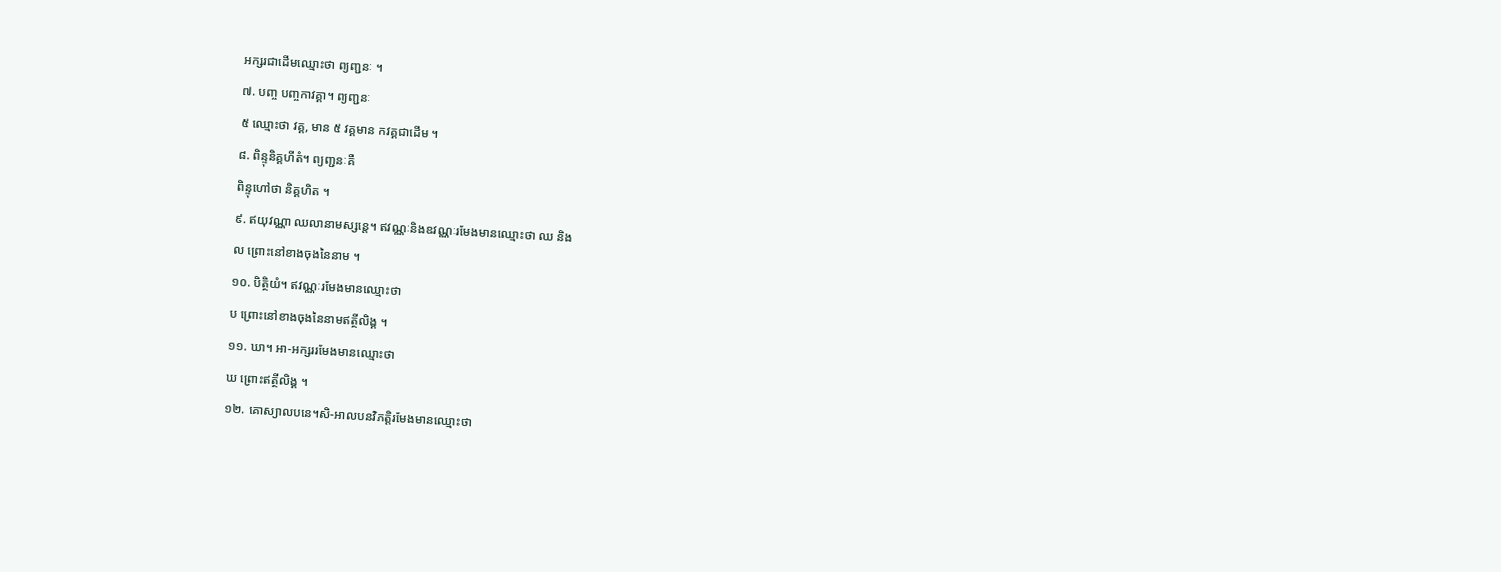អក្សរជាដើមឈ្មោះថា ព្យញ្ជនៈ ។
៧. បញ្ច បញ្ចកាវគ្គា។ ព្យញ្ជនៈ
៥ ឈ្មោះថា វគ្គ, មាន ៥ វគ្គមាន កវគ្គជាដើម ។
៨. ពិន្ទុនិគ្គហីតំ។ ព្យញ្ជនៈគឺ
ពិន្ទុហៅថា និគ្គហិត ។
៩. ឥយុវណ្ណា ឈលានាមស្សន្តេ។ ឥវណ្ណៈនិងឧវណ្ណៈរមែងមានឈ្មោះថា ឈ និង
ល ព្រោះនៅខាងចុងនៃនាម ។
១០. បិត្ថិយំ។ ឥវណ្ណៈរមែងមានឈ្មោះថា
ប ព្រោះនៅខាងចុងនៃនាមឥត្ថីលិង្គ ។
១១. ឃា។ អា-អក្សររមែងមានឈ្មោះថា
ឃ ព្រោះឥត្ថីលិង្គ ។
១២. គោស្យាលបនេ។សិ-អាលបនវិភត្តិរមែងមានឈ្មោះថា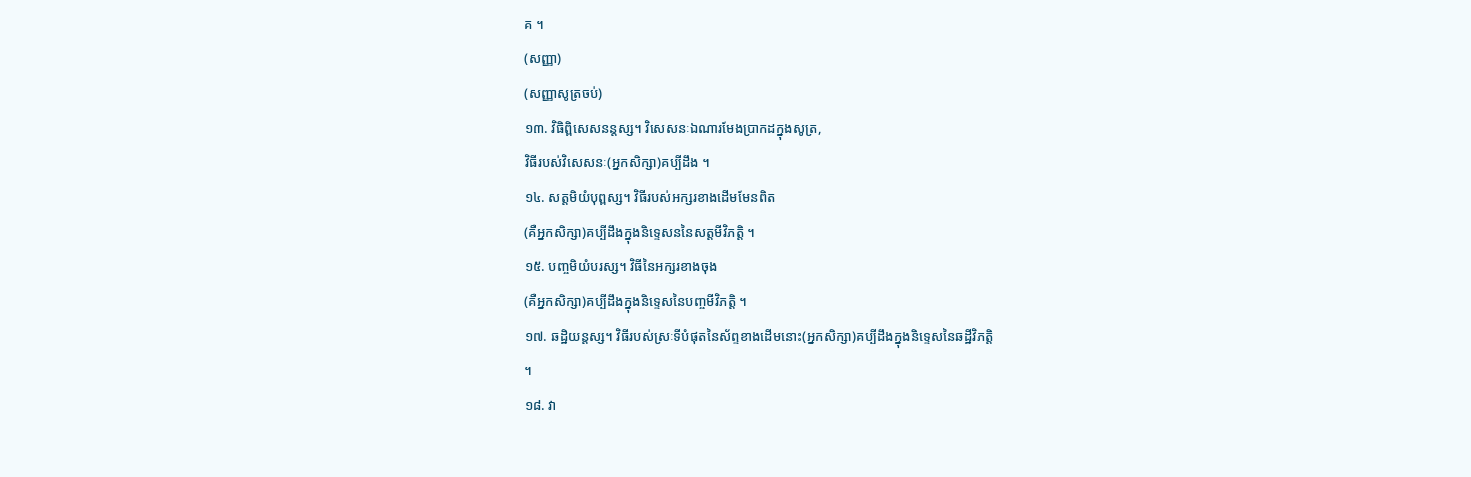គ ។
(សញ្ញា)
(សញ្ញាសូត្រចប់)
១៣. វិធិព្ពិសេសនន្តស្ស។ វិសេសនៈឯណារមែងប្រាកដក្នុងសូត្រ,
វិធីរបស់វិសេសនៈ(អ្នកសិក្សា)គប្បីដឹង ។
១៤. សត្តមិយំបុព្ពស្ស។ វិធីរបស់អក្សរខាងដើមមែនពិត
(គឺអ្នកសិក្សា)គប្បីដឹងក្នុងនិទ្ទេសននៃសត្តមីវិភត្តិ ។
១៥. បញ្ចមិយំបរស្ស។ វិធីនៃអក្សរខាងចុង
(គឺអ្នកសិក្សា)គប្បីដឹងក្នុងនិទ្ទេសនៃបញ្ចមីវិភត្តិ ។
១៧. ឆដ្ឋិយន្តស្ស។ វិធីរបស់ស្រៈទីបំផុតនៃស័ព្ទខាងដើមនោះ(អ្នកសិក្សា)គប្បីដឹងក្នុងនិទ្ទេសនៃឆដ្ឋីវិភត្តិ
។
១៨. វា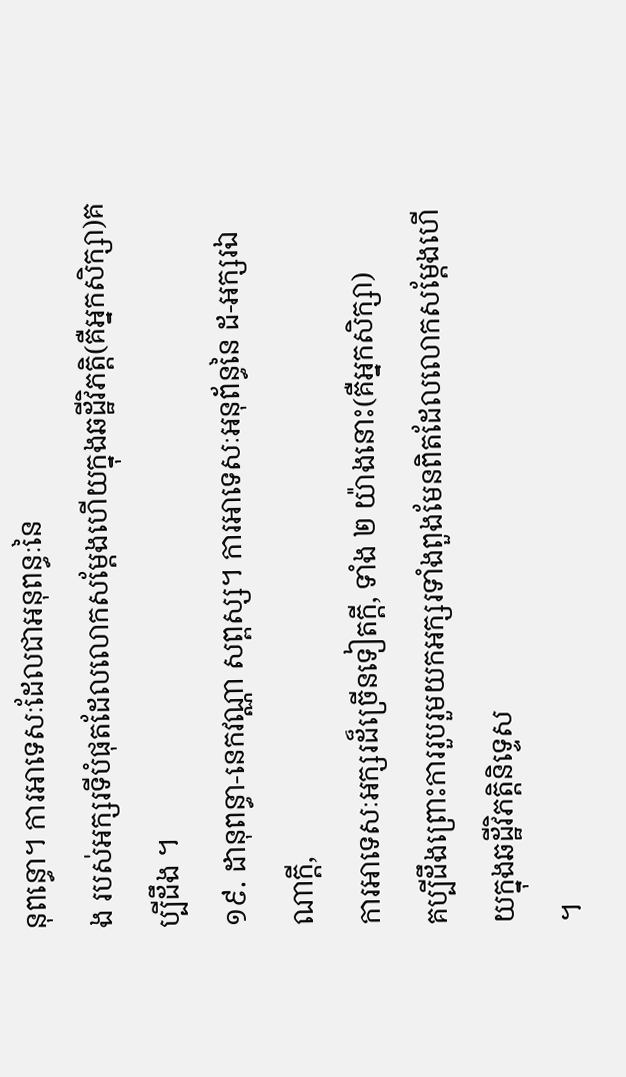នុពន្ធោ។ ការអាទេសៈដែលជាអនុពន្ធៈនៃ
ង របស់អក្សរទីបំផុតដែលលោកសម្តែងហើយក្នុងឆដ្ឋីវិភត្តិ(គឺអ្នកសិក្សា)គប្បីដឹង ។
១៩. ដានុពន្ធា-នេកវណ្ណា សព្ពស្ស។ ការអាទេសៈអនុព័ន្ធនៃ ដ-អក្សរឯណាក្តី,
ការអាទេសៈអក្សរដ៏ច្រើនទៀតក្តី, ទាំង ២ យ៉ាងនោះ(គឺអ្នកសិក្សា)
គប្បីដឹងព្រោះការរួបរួមយកអក្សរទាំងពួងមែនពិតដែលលោកសម្តែងហើយក្នុងឆដ្ឋីវិភត្តិនិទ្ទេស
។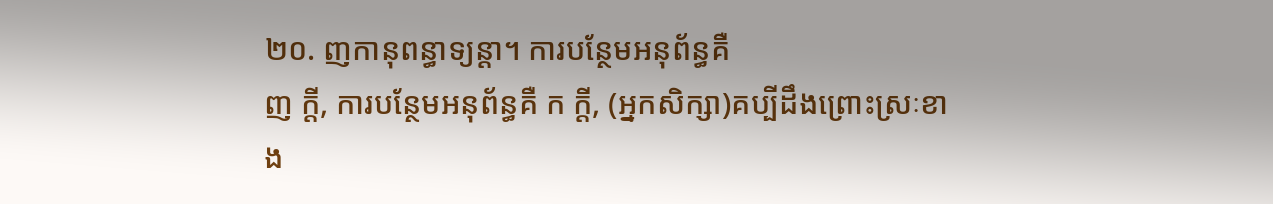២០. ញកានុពន្ធាទ្យន្តា។ ការបន្ថែមអនុព័ន្ធគឺ
ញ ក្តី, ការបន្ថែមអនុព័ន្ធគឺ ក ក្តី, (អ្នកសិក្សា)គប្បីដឹងព្រោះស្រៈខាង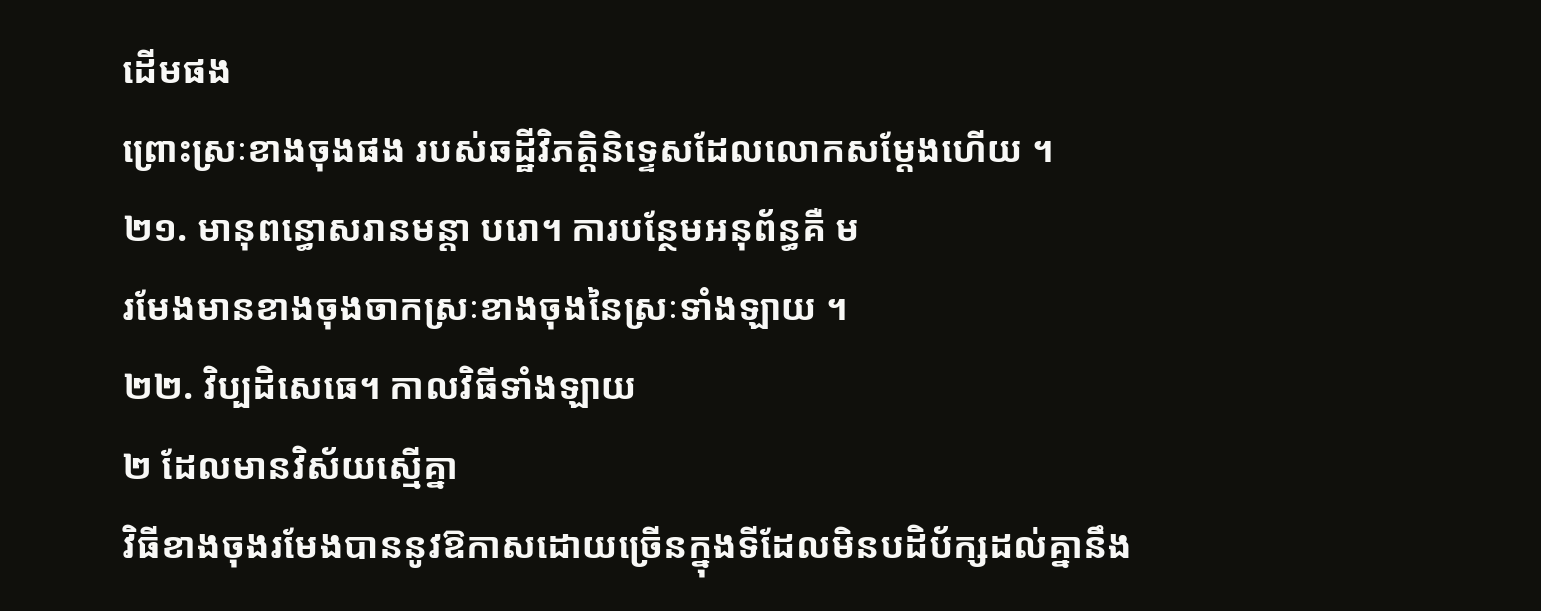ដើមផង
ព្រោះស្រៈខាងចុងផង របស់ឆដ្ឋីវិភត្តិនិទ្ទេសដែលលោកសម្តែងហើយ ។
២១. មានុពន្ធោសរានមន្តា បរោ។ ការបន្ថែមអនុព័ន្ធគឺ ម
រមែងមានខាងចុងចាកស្រៈខាងចុងនៃស្រៈទាំងឡាយ ។
២២. វិប្បដិសេធេ។ កាលវិធីទាំងឡាយ
២ ដែលមានវិស័យស្មើគ្នា
វិធីខាងចុងរមែងបាននូវឱកាសដោយច្រើនក្នុងទីដែលមិនបដិប័ក្សដល់គ្នានឹង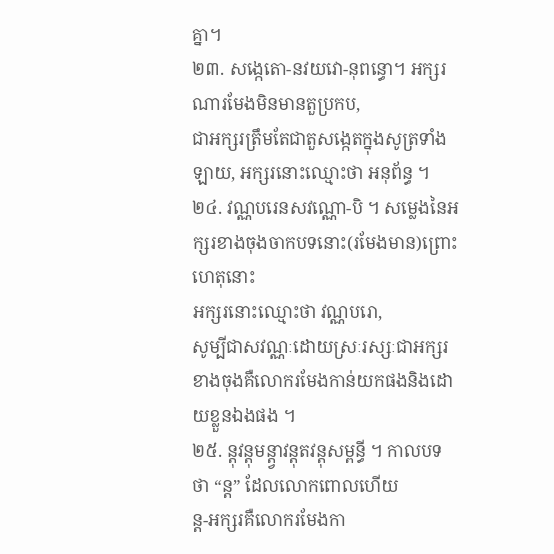គ្នា។
២៣. សង្កេតោ-នវយវោ-នុពន្ធោ។ អក្សរណារមែងមិនមានតួប្រកប,
ជាអក្សរត្រឹមតែជាតួសង្កេតក្នុងសូត្រទាំងឡាយ, អក្សរនោះឈ្មោះថា អនុព័ន្ធ ។
២៤. វណ្ណបរេនសវណ្ណោ-បិ ។ សម្លេងនៃអក្សរខាងចុងចាកបទនោះ(រមែងមាន)ព្រោះហេតុនោះ
អក្សរនោះឈ្មោះថា វណ្ណបរោ,
សូម្បីជាសវណ្ណៈដោយស្រៈរស្សៈជាអក្សរខាងចុងគឺលោករមែងកាន់យកផងនិងដោយខ្លួនឯងផង ។
២៥. ន្តុវន្តុមន្ត្វាវន្តុតវន្តុសម្ពន្ធី ។ កាលបទថា “ន្ត” ដែលលោកពោលហើយ
ន្ត-អក្សរគឺលោករមែងកា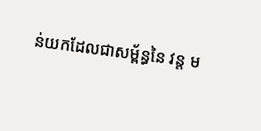ន់យកដែលជាសម្ព័ន្ធនៃ វន្ត ម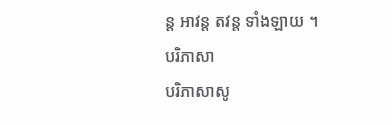ន្ត អាវន្ត តវន្ត ទាំងឡាយ ។
បរិភាសា
បរិភាសាសូ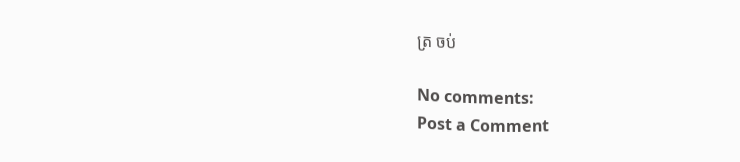ត្រ ចប់

No comments:
Post a Comment